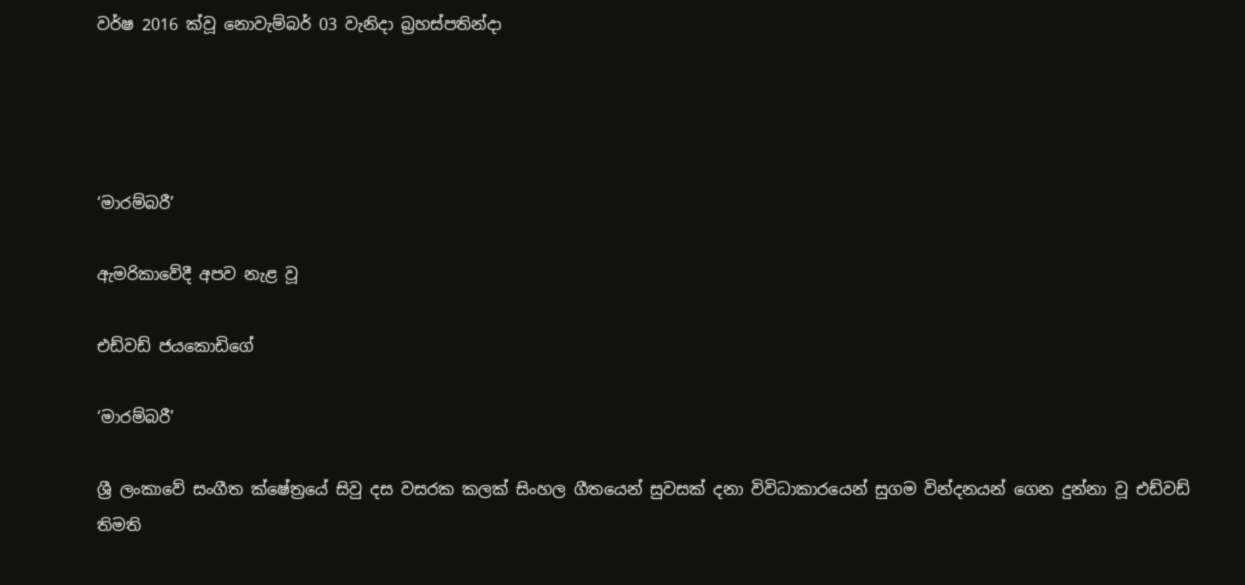වර්ෂ 2016 ක්වූ නොවැම්බර් 03 වැනිදා බ්‍රහස්පතින්දා




‘මාරම්බරී’

ඇමරිකාවේදී අපව නැළ වූ

එඩ්වඩ් ජයකොඩිගේ

‘මාරම්බරී’

ශ්‍රී ලංකාවේ සංගීත ක්ෂේත්‍රයේ සිවු දස වසරක කලක් සිංහල ගීතයෙන් සුවසක් දනා විවිධාකාරයෙන් සුගම වින්දනයන් ගෙන දුන්නා වූ එඩ්වඩ් තිමති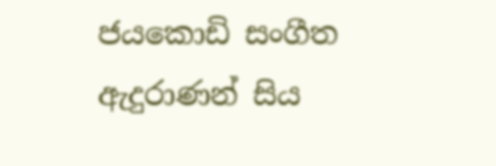ජයකොඩි සංගීත ඇදුරාණන් සිය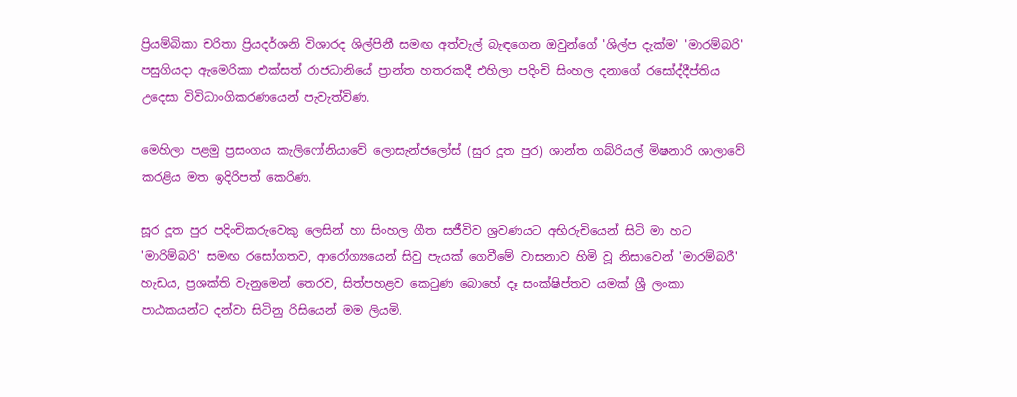ප්‍රියම්බිකා චරිතා ප්‍රියදර්ශනි විශාරද ශිල්පිනී සමඟ අත්වැල් බැඳගෙන ඔවුන්ගේ 'ශිල්ප දැක්ම' 'මාරම්බරි' පසුගියදා ඇමෙරිකා එක්සත් රාජධානියේ ප්‍රාන්ත හතරකදී එහිලා පදිංචි සිංහල දනාගේ රසෝද්දීප්තිය උදෙසා විවිධාංගිකරණයෙන් පැවැත්විණ.

මෙහිලා පළමු ප්‍රසංගය කැලිෆෝනියාවේ ලොසැන්ජලෝස් (සුර දූත පුර) ශාන්ත ගබ්රියල් මිෂනාරි ශාලාවේ කරළිය මත ඉදිරිපත් කෙරිණ.

සූර දූත පුර පදිංචිකරුවෙකු ලෙසින් හා සිංහල ගීත සජීවිව ශ්‍රවණයට අභිරුචියෙන් සිටි මා හට 'මාරිම්බරි' සමඟ රසෝගතව, ආරෝග්‍යයෙන් සිවු පැයක් ගෙවීමේ වාසනාව හිමි වූ නිසාවෙන් 'මාරම්බරී' හැඩය, ප්‍රශක්ති වැනුමෙන් තෙරව, සිත්පහළව කෙටුණ බොහේ දෑ සංක්ෂිප්තව යමක් ශ්‍රී ලංකා පාඨකයන්ට දන්වා සිටිනු රිසියෙන් මම ලියමි.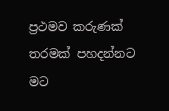ප්‍රථමව කරුණක් තරමක් පහදන්නට මට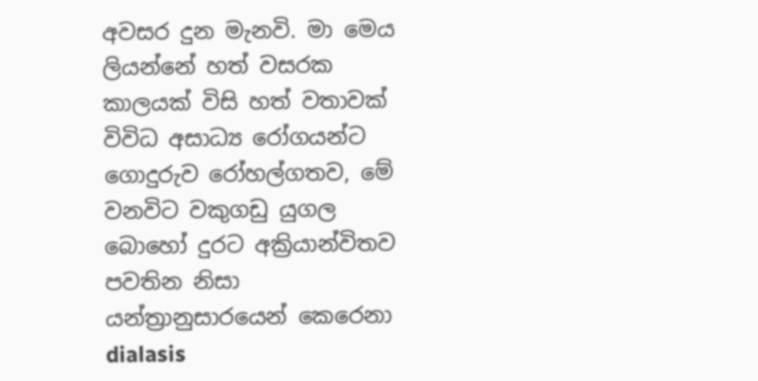අවසර දුන මැනවි. මා මෙය ලියන්නේ හත් වසරක කාලයක් විසි හත් වතාවක් විවිධ අසාධ්‍ය රෝගයන්ට ගොදුරුව රෝහල්ගතව, මේ වනවිට වකුගඩු යුගල බොහෝ දුරට අක්‍රියාන්විතව පවතින නිසා යන්ත්‍රානුසාරයෙන් කෙරෙනා dialasis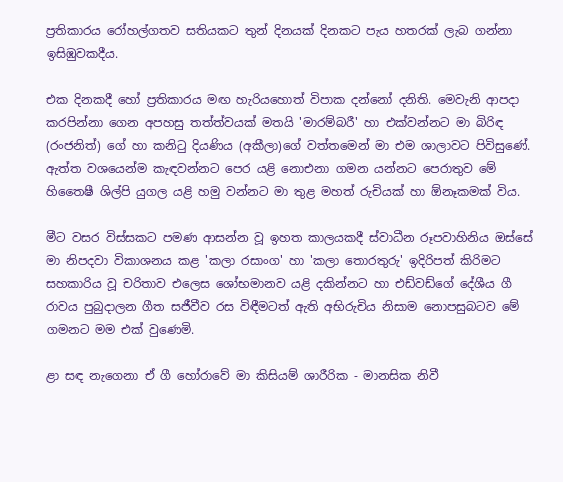ප්‍රතිකාරය රෝහල්ගතව සතියකට තුන් දිනයක් දිනකට පැය හතරක් ලැබ ගන්නා ඉසිඹුවකදීය.

එක දිනකදී හෝ ප්‍රතිකාරය මඟ හැරියහොත් විපාක දන්නෝ දනිති. මෙවැනි ආපදා කරපින්නා ගෙන අපහසු තත්ත්වයක් මතයි 'මාරම්බරී' හා එක්වන්නට මා බිරිඳ (රංජනිත්) ගේ හා කනිටු දියණිය (අකීලා)ගේ වත්තමෙන් මා එම ශාලාවට පිවිසුණේ. ඇත්ත වශයෙන්ම කැඳවන්නට පෙර යළි නොඑනා ගමන යන්නට පෙරාතුව මේ හිතෛෂී ශිල්පි යුගල යළි හමු වන්නට මා තුළ මහත් රුචියක් හා ඕනෑකමක් විය.

මීට වසර විස්සකට පමණ ආසන්න වූ ඉහත කාලයකදී ස්වාධීන රූපවාහිනිය ඔස්සේ මා නිපදවා විකාශනය කළ 'කලා රසාංග' හා 'කලා තොරතුරු' ඉදිරිපත් කිරිමට සහකාරිය වූ චරිතාව එලෙස ශෝභමානව යළි දකින්නට හා එඩ්වඩ්ගේ දේශීය ගී රාවය පුබුදාලන ගීත සජීවීව රස විඳීමටත් ඇති අභිරුචිය නිසාම නොපසුබටව මේ ගමනට මම එක් වුණෙමි.

ළා සඳ නැගෙනා ඒ ගී හෝරාවේ මා කිසියම් ශාරීරික - මානසික නිවී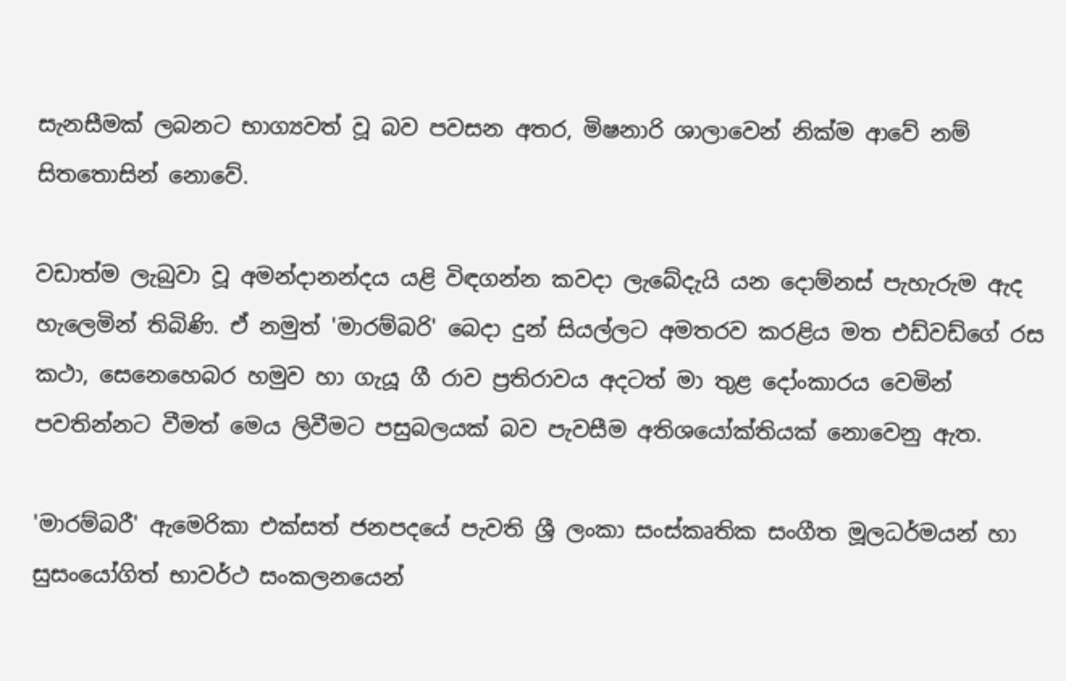සැනසීමක් ලබනට භාග්‍යවත් වූ බව පවසන අතර, මිෂනාරි ශාලාවෙන් නික්ම ආවේ නම් සිතතොසින් නොවේ.

වඩාත්ම ලැබුවා වූ අමන්දානන්දය යළි විඳගන්න කවදා ලැබේදැයි යන දොම්නස් පැහැරුම ඇද හැලෙමින් තිබිණි. ඒ නමුත් 'මාරම්බරි' බෙදා දුන් සියල්ලට අමතරව කරළිය මත එඩ්වඩ්ගේ රස කථා, සෙනෙහෙබර හමුව හා ගැයූ ගී රාව ප්‍රතිරාවය අදටත් මා තුළ දෝංකාරය වෙමින් පවතින්නට වීමත් මෙය ලිවීමට පසුබලයක් බව පැවසීම අතිශයෝක්තියක් නොවෙනු ඇත.

'මාරම්බරී' ඇමෙරිකා එක්සත් ජනපදයේ පැවති ශ්‍රී ලංකා සංස්කෘතික සංගීත මූලධර්මයන් හා සුසංයෝගිත් භාවර්ථ සංකලනයෙන්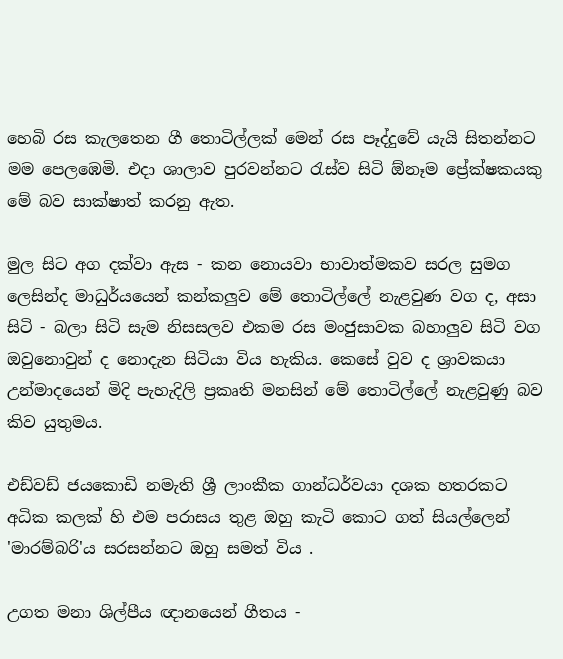හෙබි රස කැලතෙන ගී තොටිල්ලක් මෙන් රස පෑද්දුවේ යැයි සිතන්නට මම පෙලඹෙමි. එදා ශාලාව පුරවන්නට රැස්ව සිටි ඕනෑම ප්‍රේක්ෂකයකු මේ බව සාක්ෂාත් කරනු ඇත.

මුල සිට අග දක්වා ඇස - කන නොයවා භාවාත්මකව සරල සුමග ලෙසින්ද මාධුර්යයෙන් කන්කලුව මේ තොටිල්ලේ නැළවුණ වග ද, අසා සිටි - බලා සිටි සැම නිසසලව එකම රස මංජුසාවක බහාලුව සිටි වග ඔවුනොවුන් ද නොදැන සිටියා විය හැකිය. කෙසේ වුව ද ශ්‍රාවකයා උන්මාදයෙන් මිදි පැහැදිලි ප්‍රකෘති මනසින් මේ තොටිල්ලේ නැළවුණු බව කිව යුතුමය.

එඩ්වඩ් ජයකොඩි නමැති ශ්‍රී ලාංකීක ගාන්ධර්වයා දශක හතරකට අධික කලක් හි එම පරාසය තුළ ඔහු කැටි කොට ගත් සියල්ලෙන් 'මාරම්බරි'ය සරසන්නට ඔහු සමත් විය .

උගත මනා ශිල්පීය ඥානයෙන් ගීතය -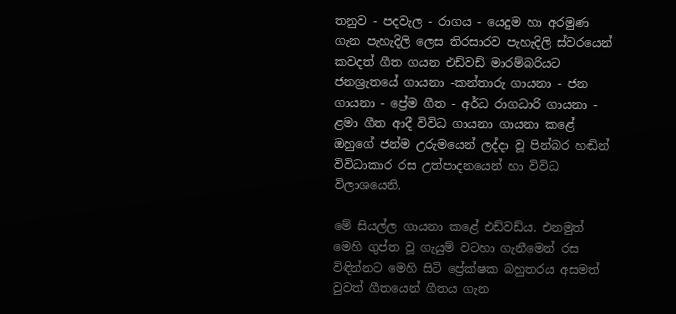තනුව - පදවැල - රාගය - යෙදුම හා අරමුණ ගැන පැහැදිලි ලෙස තිරසාරව පැහැදිලි ස්වරයෙන් කවදත් ගීත ගයන එඩ්වඩ් මාරම්බරියට ජනශ්‍රැතයේ ගායනා -කන්තාරු ගායනා - ජන ගායනා - ප්‍රේම ගීත - අර්ධ රාගධාරි ගායනා - ළමා ගීත ආදී විවිධ ගායනා ගායනා කළේ ඔහුගේ ජන්ම උරුමයෙන් ලද්දා වූ පින්බර හඬින් විවිධාකාර රස උත්පාදනයෙන් හා විවිධ විලාශයෙනි.

මේ සියල්ල ගායනා කළේ එඩ්වඩ්ය. එනමුත් මෙහි ගුප්ත වූ ගැයුම් වටහා ගැනීමෙන් රස විඳින්නට මෙහි සිටි ප්‍රේක්ෂක බහුතරය අසමත් වුවත් ගීතයෙන් ගීතය ගැන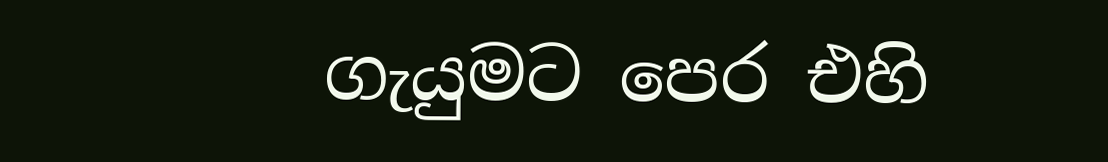ගැයුමට පෙර එහි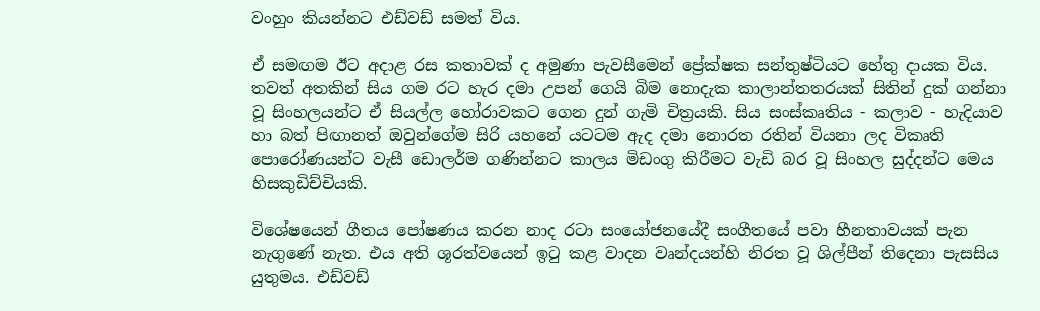වංහුං කියන්නට එඩ්වඩ් සමත් විය.

ඒ සමඟම ඊට අදාළ රස කතාවක් ද අමුණා පැවසීමෙන් ප්‍රේක්ෂක සන්තුෂ්ටියට හේතු දායක විය. තවත් අතකින් සිය ගම රට හැර දමා උපන් ගෙයි බිම නොදැක කාලාන්තතරයක් සිතින් දුක් ගන්නා වූ සිංහලයන්ට ඒ සියල්ල හෝරාවකට ගෙන දුන් ගැමි චිත්‍රයකි. සිය සංස්කෘතිය - කලාව - හැදියාව හා බත් පිඟානත් ඔවුන්ගේම සිරි යහනේ යටටම ඇද දමා නොරත රතින් වියනා ලද විකෘති පොරෝණයන්ට වැසී ඩොලර්ම ගණින්නට කාලය මිඩංගු කිරීමට වැඩි බර වූ සිංහල සුද්දන්ට මෙය හිසකුඩිච්චියකි.

විශේෂයෙන් ගීතය පෝෂණය කරන නාද රටා සංයෝජනයේදී සංගීතයේ පවා හීනතාවයක් පැන නැගුණේ නැත. එය අති ශූරත්වයෙන් ඉටු කළ වාදන වෘන්දයන්හි නිරත වූ ශිල්පීන් තිදෙනා පැසසිය යුතුමය. එඩ්වඩ්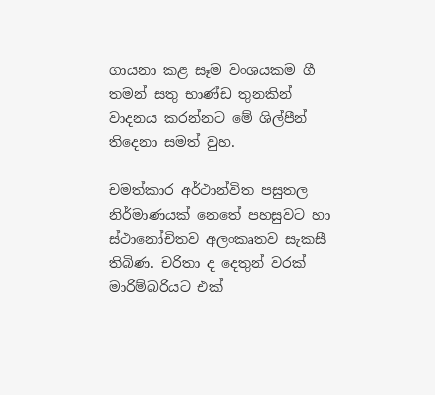ගායනා කළ සෑම වංශයකම ගී තමන් සතු භාණ්ඩ තුනකින් වාදනය කරන්නට මේ ශිල්පීන් තිදෙනා සමත් වුහ.

චමත්කාර අර්ථාන්විත පසුතල නිර්මාණයක් නෙතේ පහසුවට හා ස්ථානෝචිතව අලංකෘතව සැකසී තිබිණ. චරිතා ද දෙතුන් වරක් මාරිම්බරියට එක්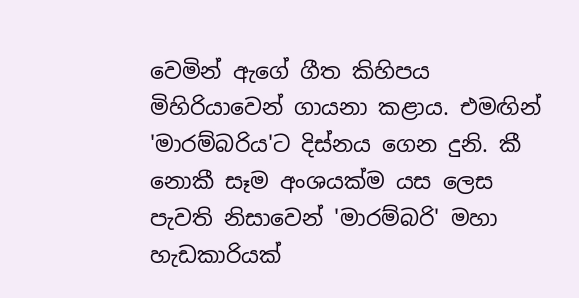වෙමින් ඇගේ ගීත කිහිපය මිහිරියාවෙන් ගායනා කළාය. එමඟින් 'මාරම්බරිය'ට දිස්නය ගෙන දුනි. කී නොකී සෑම අංශයක්ම යස ලෙස පැවති නිසාවෙන් 'මාරම්බරි' මහා හැඩකාරියක්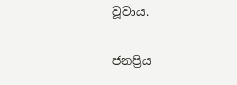වූවාය.

ජනප්‍රිය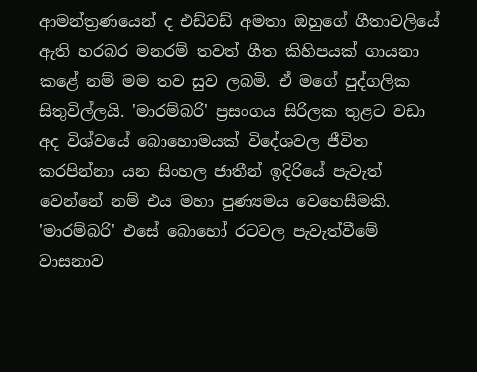ආමන්ත්‍රණයෙන් ද එඩ්වඩ් අමතා ඔහුගේ ගීතාවලියේ ඇති හරබර මනරම් තවත් ගීත කිහිපයක් ගායනා කළේ නම් මම තව සුව ලබමි. ඒ මගේ පුද්ගලික සිතුවිල්ලයි. 'මාරම්බරි' ප්‍රසංගය සිරිලක තුළට වඩා අද විශ්වයේ බොහොමයක් විදේශවල ජීවිත කරපින්නා යන සිංහල ජාතීන් ඉදිරියේ පැවැත් වෙන්නේ නම් එය මහා පුණ්‍යමය වෙහෙසීමකි. 'මාරම්බරි' එසේ බොහෝ රටවල පැවැත්වීමේ වාසනාව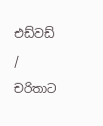එඩ්වඩ් / චරිතාට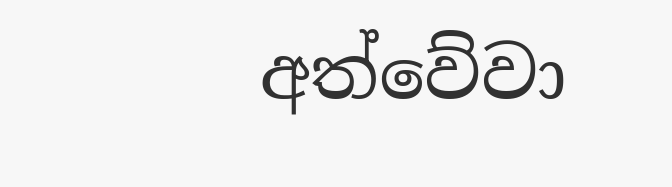අත්වේවා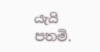යැයි පතමි.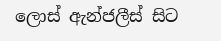ලොස් ඇන්ජලීස් සිට